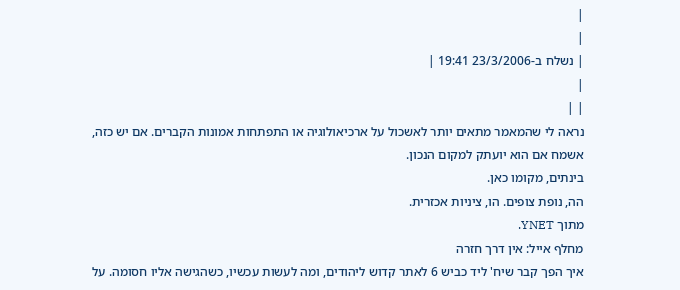|
|
| נשלח ב-23/3/2006 19:41 |
|
| |
נראה לי שהמאמר מתאים יותר לאשכול על ארכיאולוגיה או התפתחות אמונות הקברים. אם יש כזה,
אשמח אם הוא יועתק למקום הנכון.
בינתים, מקומו כאן.
הה, נופת צופים. הו, ציניות אכזרית.
מתוך YNET.
מחלף אייל: אין דרך חזרה
איך הפך קבר שיח' ליד כביש 6 לאתר קדוש ליהודים, ומה לעשות עכשיו, כשהגישה אליו חסומה. על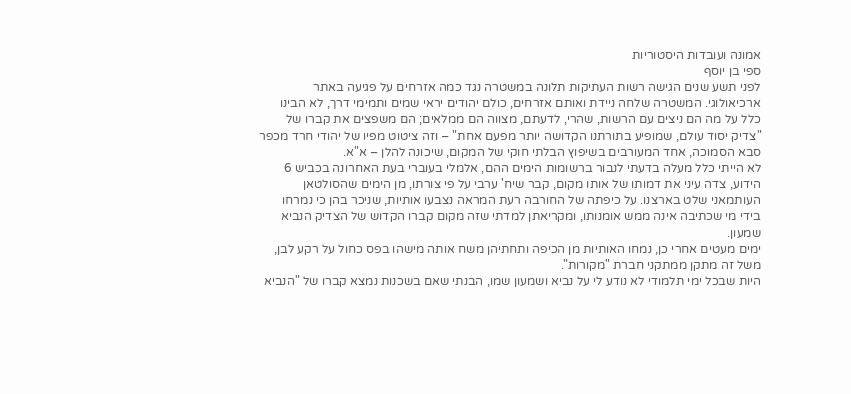אמונה ועובדות היסטוריות
ספי בן יוסף
לפני תשע שנים הגישה רשות העתיקות תלונה במשטרה נגד כמה אזרחים על פגיעה באתר
ארכיאולוגי. המשטרה שלחה ניידת ואותם אזרחים, כולם יהודים יראי שמים ותמימי דרך, לא הבינו
כלל על מה הם ניצים עם הרשות, שהרי, לדעתם, מצווה הם ממלאים; הם משפצים את קברו של
"צדיק יסוד עולם, שמופיע בתורתנו הקדושה יותר מפעם אחת" – וזה ציטוט מפיו של יהודי חרד מכפר
סבא הסמוכה, אחד המעורבים בשיפוץ הבלתי חוקי של המקום, שיכונה להלן – א"א.
לא הייתי כלל מעלה בדעתי לנבור ברשומות הימים ההם, אלמלי בעוברי בעת האחרונה בכביש 6
הידוע, צדה עיני את דמותו של אותו מקום, קבר שיח' ערבי על פי צורתו, מן הימים שהסולטאן
העותמאני שלט בארצנו. על כיפתה של החורבה רעת המראה נצבעו אותיות, שניכר בהן כי נמרחו
בידי מי שכתיבה אינה ממש אומנותו, ומקריאתן למדתי שזה מקום קברו הקדוש של הצדיק הנביא
שמעון.
ימים מעטים אחרי כן, נמחו האותיות מן הכיפה ותחתיהן משח אותה מישהו בפס כחול על רקע לבן,
משל זה מתקן ממתקני חברת "מקורות".
היות שבכל ימי תלמודי לא נודע לי על נביא ושמעון שמו, הבנתי שאם בשכנות נמצא קברו של "הנביא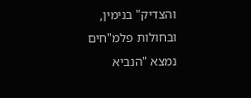והצדיק" בנימין, ובחולות פלמ"חים נמצא "הנביא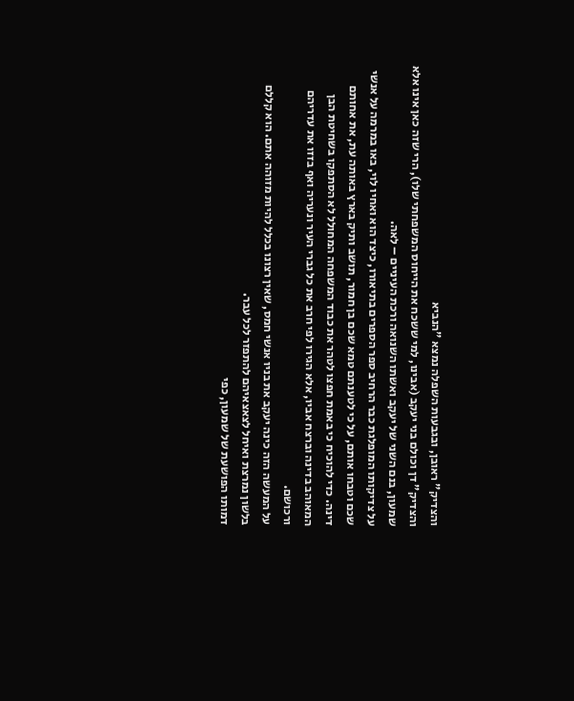והצדיק" ראובן, ובגבעות השפלה נמצא "הנביא
והצדיק" דן וכולם בני יעקב (אבינו, למי ששכח את הייחוס המשפחתי שלו), הרי שזה כאן אינו אלא
שמעון, בנם השני של יעקב ואשתו השנואה ורכת העיניים – לאה.
על צדיקותו המופלגת כבר הרחיב ספר הספרים בתיאורו, כיצד הוא ואחיו לוי, באו במרמה על אנשי
שכם וטבחו אותם, על כי לטענתם טמא שכם בן חמור, תושב ותיק בארץ באותה עת, את אחותם
דינה. כדי להוכיח כי באמת חפצו לטהר את כבוד המשפחה המחולל לא הסתפקו בשחיטת הבן
המאוהב בדינה וברצח אביו, אלא הגירו לפי חרב את כל גברי העיר ונעריה ואף בזזו את עדריהם
ורכושם.
על המעשה הזה כינה יעקב את בניו אנשי חמס, שאין רצונו בכלל להיות מזוהה אתם. הוא קללם
בלשון נמרצת ואיחל לצאצאיהם להתפזר לכל עבר.
דמותו הפושעת של שמעון, כפי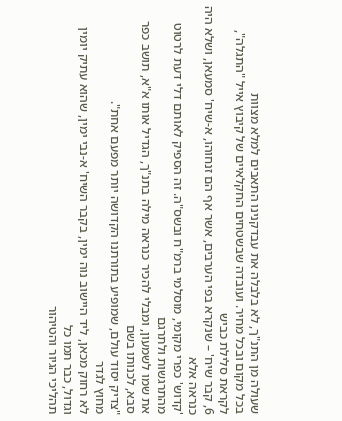שעולה מן התנ"ך, לא בלבלה את עבדקנינו התאבים למלא מצוות
בכל מקום ובכל מחיר. ועובדה שבשטחים החקלאיים של קיבוץ אייל "התגלה", לקראת סלילת כביש
6, קבר שיח' – שנקרא בפי הערבים, אשר אף הם זנחוהו, א-שיח' סמעאן, ושלא היה כנראה אלא
'קדוש' כפרי מקומי, מוסלמי ברמ"ח ובשס"ה. זה הספיק לאותם דלי דעת לרטוט מהתרגשות ולתרגם
את שמו לשמעון, ומבלי להכיר כנראה מילה בתנ"ך, הגדיל אותו א"א, תושב כפר סבא, לכנותו בשם
"צדיק יסוד עולם, שמופיע בתורתנו הקדושה יותר מפעם אחת".
מחוץ לגדר
לא רחוק מכאן, ליד היישוב נוה ימין, בקבר השיח' א-נבי ימין, שהוא עתיק יומין וגדול, כבר תמו כל
תהליכי הגיור והטיהור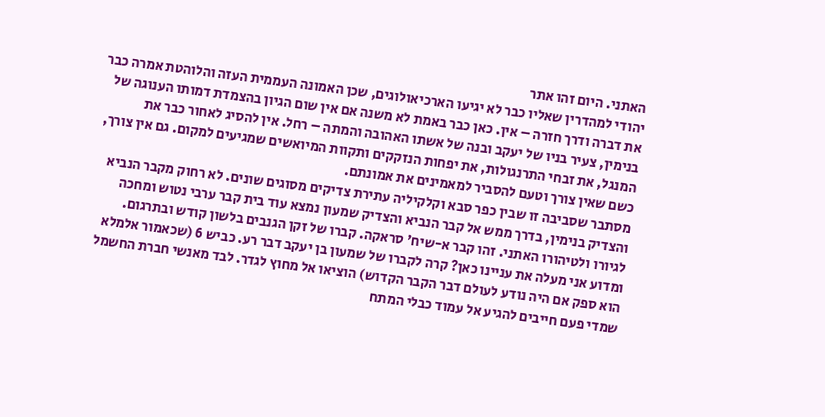האתני. היום זהו אתר
יהודי למהדרין שאליו כבר לא יגיעו הארכיאולוגים, שכן האמונה העממית העזה והלוהטת אמרה כבר
את דברה ודרך חזרה – אין. כאן כבר באמת לא משנה אם אין שום הגיון בהצמדת דמותו הענוגה של
בנימין, צעיר בניו של יעקב ובנה של אשתו האהובה והמתה – רחל. אין להסיג לאחור כבר את
המנגל, את זבחי התרנגולות, את יפחות הנזקקים ותקוות המיואשים שמגיעים למקום. גם אין צורך,
כשם שאין צורך וטעם להסביר למאמינים את אמונתם.
מסתבר שסביבה זו שבין כפר סבא וקלקיליה עתירת צדיקים מסוגים שונים. לא רחוק מקבר הנביא
והצדיק בנימין, בדרך ממש אל קבר הנביא והצדיק שמעון נמצא עוד בית קבר ערבי נטוש ומחכה
לגיורו ולטיהורו האתני. זהו קבר א-שיח' סראקה. קברו של זקן הגנבים בלשון קודש ובתרגום.
ומדוע אני מעלה את עניינו כאן? קרה לקברו של שמעון בן יעקב דבר רע. כביש 6 (שכאמור אלמלא
הוא ספק אם היה נודע לעולם דבר הקבר הקדוש) הוציאו אל מחוץ לגדר. לבד מאנשי חברת החשמל
שמדי פעם חייבים להגיע אל עמוד כבלי המתח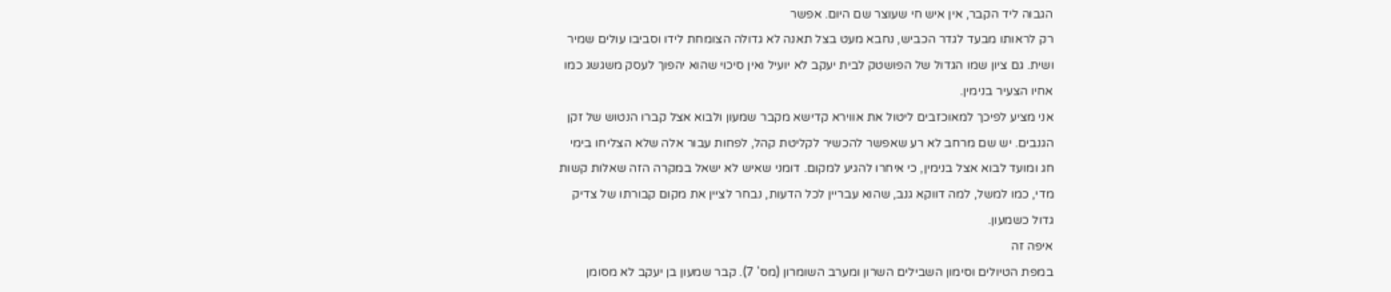הגבוה ליד הקבר, אין איש חי שעוצר שם היום. אפשר
רק לראותו מבעד לגדר הכביש, נחבא מעט בצל תאנה לא גדולה הצומחת לידו וסביבו עולים שמיר
ושית. גם ציון שמו הגדול של הפושטק לבית יעקב לא יועיל ואין סיכוי שהוא יהפוך לעסק משגשג כמו
אחיו הצעיר בנימין.
אני מציע לפיכך למאוכזבים ליטול את אווירא קדישא מקבר שמעון ולבוא אצל קברו הנטוש של זקן
הגנבים. יש שם מרחב לא רע שאפשר להכשיר לקליטת קהל, לפחות עבור אלה שלא הצליחו בימי
חג ומועד לבוא אצל בנימין, כי איחרו להגיע למקום. דומני שאיש לא ישאל במקרה הזה שאלות קשות
מדי, כמו למשל, למה דווקא גנב, שהוא עבריין לכל הדעות, נבחר לציין את מקום קבורתו של צדיק
גדול כשמעון.
איפה זה
במפת הטיולים וסימון השבילים השרון ומערב השומרון (מס' 7). קבר שמעון בן יעקב לא מסומן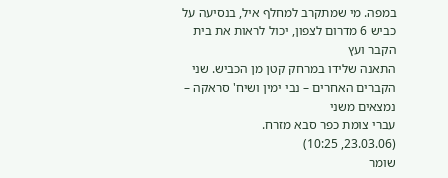במפה. מי שמתקרב למחלף איל, בנסיעה על כביש 6 מדרום לצפון, יכול לראות את בית הקבר ועץ
התאנה שלידו במרחק קטן מן הכביש. שני הקברים האחרים – נבי ימין ושיח' סראקה – נמצאים משני
עברי צומת כפר סבא מזרח.
(23.03.06, 10:25)
שומר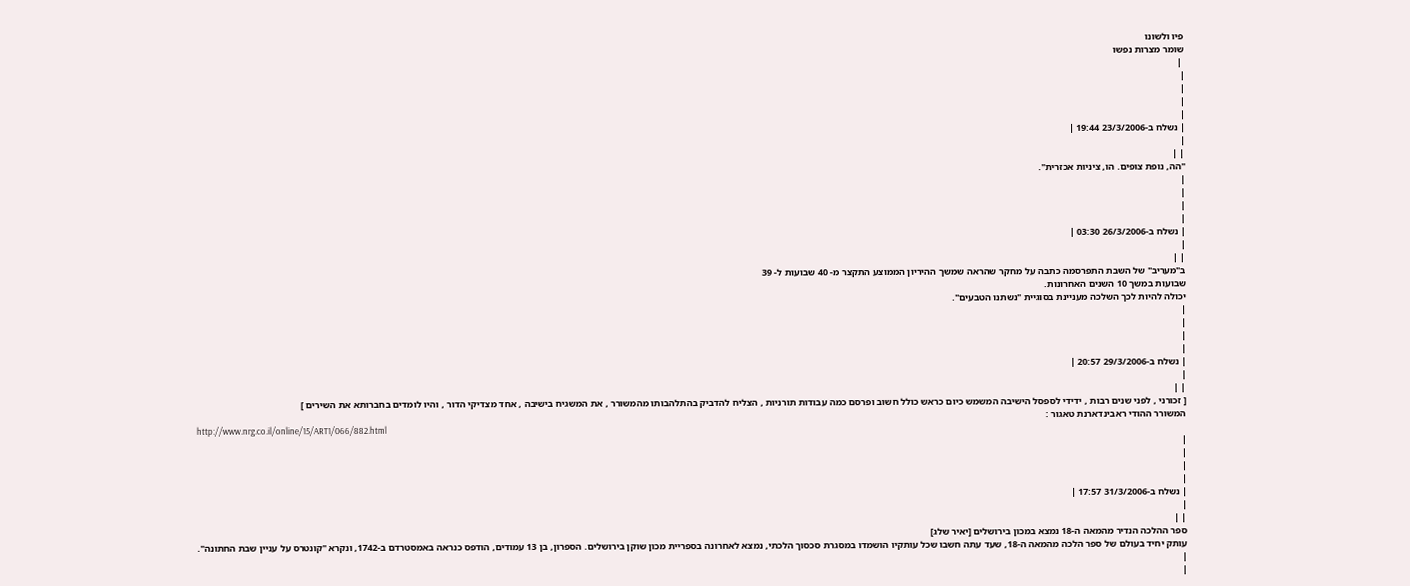פיו ולשונו
שומר מצרות נפשו
 |
|
|
|
|
| נשלח ב-23/3/2006 19:44 |
|
| |
"הה, נופת צופים. הו, ציניות אכזרית".
|
|
|
|
| נשלח ב-26/3/2006 03:30 |
|
| |
ב"מעריב" של השבת התפרסמה כתבה על מחקר שהראה שמשך ההיריון הממוצע התקצר מ- 40 שבועות ל- 39
שבועות במשך 10 השנים האחרונות.
יכולה להיות לכך השלכה מעניינת בסוגיית "נשתנו הטבעים".
|
|
|
|
| נשלח ב-29/3/2006 20:57 |
|
| |
[ זכורני , לפני שנים רבות , ידידי לספסל הישיבה המשמש כיום כראש כולל חשוב ופרסם כמה עבודות תורניות , הצליח להדביק בהתלהבותו מהמשורר , את המשגיח בישיבה , אחד מצדיקי הדור , והיו לומדים בחברותא את השירים ]
המשורר ההודי ראבינדארנת טאגור :
http://www.nrg.co.il/online/15/ART1/066/882.html
|
|
|
|
| נשלח ב-31/3/2006 17:57 |
|
| |
ספר ההלכה הנדיר מהמאה ה-18 נמצא במכון בירושלים [יאיר שלג]
עותק יחיד בעולם של ספר הלכה מהמאה ה-18, שעד עתה חשבו שכל עותקיו הושמדו במסגרת סכסוך הלכתי, נמצא לאחרונה בספריית מכון שוקן בירושלים. הספרון, בן 13 עמודים, הודפס כנראה באמסטרדם ב-1742, ונקרא "קונטרס על עניין שבת החתונה".
|
|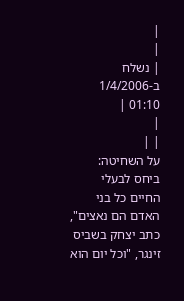|
|
| נשלח ב-1/4/2006 01:10 |
|
| |
על השחיטה:
ביחס לבעלי החיים כל בני האדם הם נאצים", כתב יצחק בשביס זינגר, "וכל יום הוא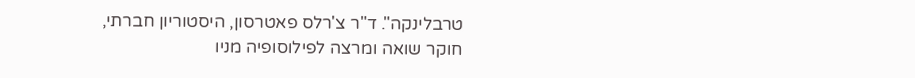טרבלינקה". ד"ר צ'רלס פאטרסון, היסטוריון חברתי, חוקר שואה ומרצה לפילוסופיה מניו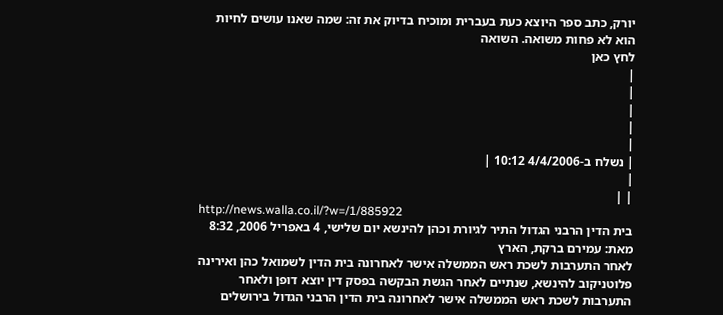יורק, כתב ספר היוצא כעת בעברית ומוכיח בדיוק את זה: שמה שאנו עושים לחיות הוא לא פחות משואה. השואה
לחץ כאן
|
|
|
|
|
| נשלח ב-4/4/2006 10:12 |
|
| |
http://news.walla.co.il/?w=/1/885922
בית הדין הרבני הגדול התיר לגיורת וכהן להינשא יום שלישי, 4 באפריל 2006, 8:32 מאת: עמירם ברקת, הארץ
לאחר התערבות לשכת ראש הממשלה אישר לאחרונה בית הדין לשמואל כהן ואירינה פלוטניקוב להינשא, שנתיים לאחר הגשת הבקשה בפסק דין יוצא דופן ולאחר התערבות לשכת ראש הממשלה אישר לאחרונה בית הדין הרבני הגדול בירושלים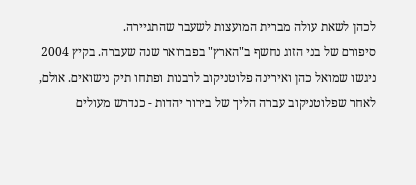לכהן לשאת עולה מברית המועצות לשעבר שהתגיירה.
סיפורם של בני הזוג נחשף ב"הארץ" בפברואר שנה שעברה. בקיץ 2004 ניגשו שמואל כהן ואירינה פלוטניקוב לרבנות ופתחו תיק נישואים. אולם, לאחר שפלוטניקוב עברה הליך של בירור יהדות - כנדרש מעולים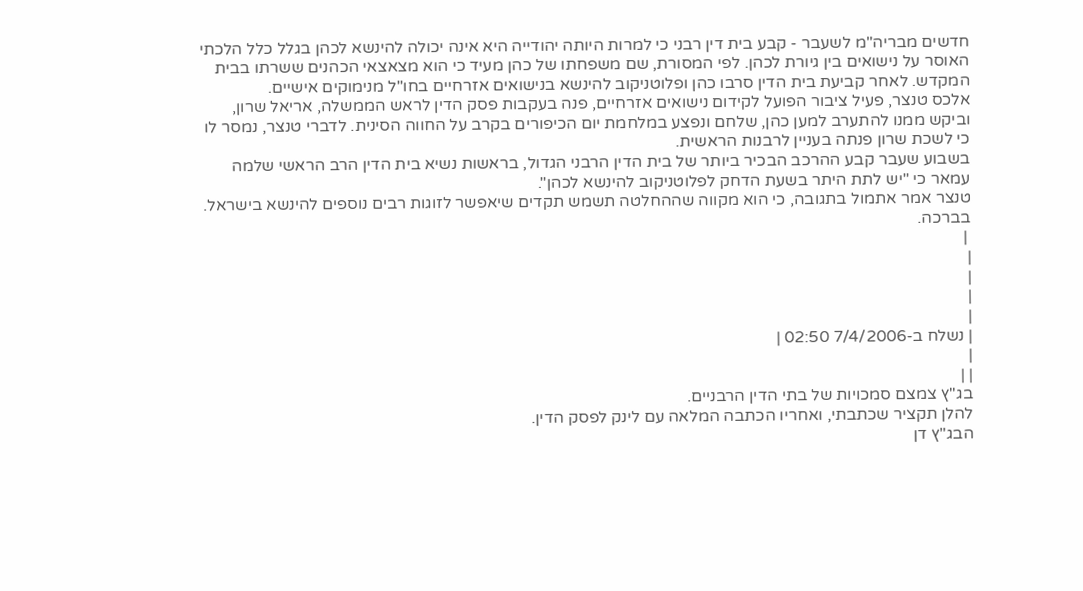חדשים מבריה"מ לשעבר - קבע בית דין רבני כי למרות היותה יהודייה היא אינה יכולה להינשא לכהן בגלל כלל הלכתי האוסר על נישואים בין גיורת לכהן. לפי המסורת, שם משפחתו של כהן מעיד כי הוא מצאצאי הכהנים ששרתו בבית המקדש. לאחר קביעת בית הדין סרבו כהן ופלוטניקוב להינשא בנישואים אזרחיים בחו"ל מנימוקים אישיים.
אלכס טנצר, פעיל ציבור הפועל לקידום נישואים אזרחיים, פנה בעקבות פסק הדין לראש הממשלה, אריאל שרון, וביקש ממנו להתערב למען כהן, שלחם ונפצע במלחמת יום הכיפורים בקרב על החווה הסינית. לדברי טנצר, נמסר לו כי לשכת שרון פנתה בעניין לרבנות הראשית.
בשבוע שעבר קבע ההרכב הבכיר ביותר של בית הדין הרבני הגדול, בראשות נשיא בית הדין הרב הראשי שלמה עמאר כי "יש לתת היתר בשעת הדחק לפלוטניקוב להינשא לכהן".
טנצר אמר אתמול בתגובה, כי הוא מקווה שההחלטה תשמש תקדים שיאפשר לזוגות רבים נוספים להינשא בישראל.
בברכה.
 |
|
|
|
|
| נשלח ב-7/4/2006 02:50 |
|
| |
בג"ץ צמצם סמכויות של בתי הדין הרבניים.
להלן תקציר שכתבתי, ואחריו הכתבה המלאה עם לינק לפסק הדין.
הבג"ץ דן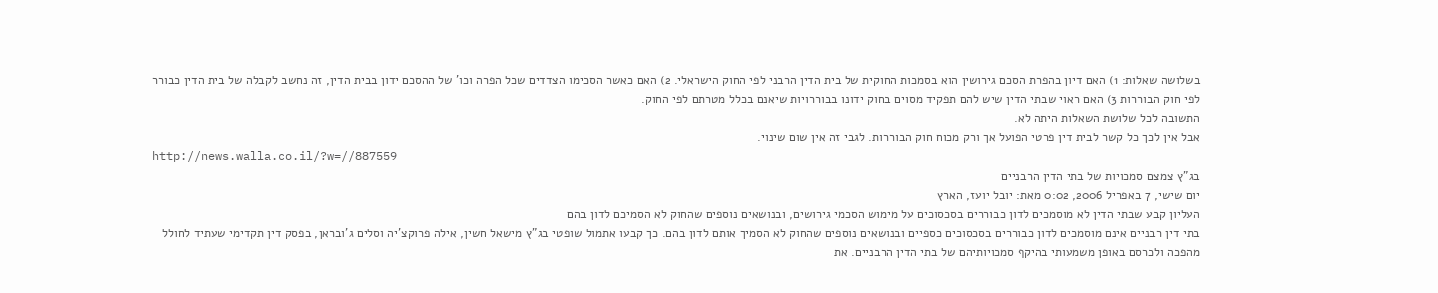בשלושה שאלות: 1) האם דיון בהפרת הסכם גירושין הוא בסמכות החוקית של בית הדין הרבני לפי החוק הישראלי. 2) האם כאשר הסכימו הצדדים שכל הפרה וכו' של ההסכם ידון בבית הדין, זה נחשב לקבלה של בית הדין כבורר לפי חוק הבוררות 3) האם ראוי שבתי הדין שיש להם תפקיד מסוים בחוק ידונו בבוררויות שיאנם בכלל מטרתם לפי החוק.
התשובה לכל שלושת השאלות היתה לא.
אבל אין לכך כל קשר לבית דין פרטי הפועל אך ורק מכוח חוק הבוררות. לגבי זה אין שום שינוי.
http://news.walla.co.il/?w=//887559
בג"ץ צמצם סמכויות של בתי הדין הרבניים
יום שישי, 7 באפריל 2006, 0:02 מאת: יובל יועז, הארץ
העליון קבע שבתי הדין לא מוסמכים לדון כבוררים בסכסוכים על מימוש הסכמי גירושים, ובנושאים נוספים שהחוק לא הסמיכם לדון בהם
בתי דין רבניים אינם מוסמכים לדון כבוררים בסכסוכים כספיים ובנושאים נוספים שהחוק לא הסמיך אותם לדון בהם. כך קבעו אתמול שופטי בג"ץ מישאל חשין, אילה פרוקצ'יה וסלים ג'ובראן, בפסק דין תקדימי שעתיד לחולל מהפכה ולכרסם באופן משמעותי בהיקף סמכויותיהם של בתי הדין הרבניים. את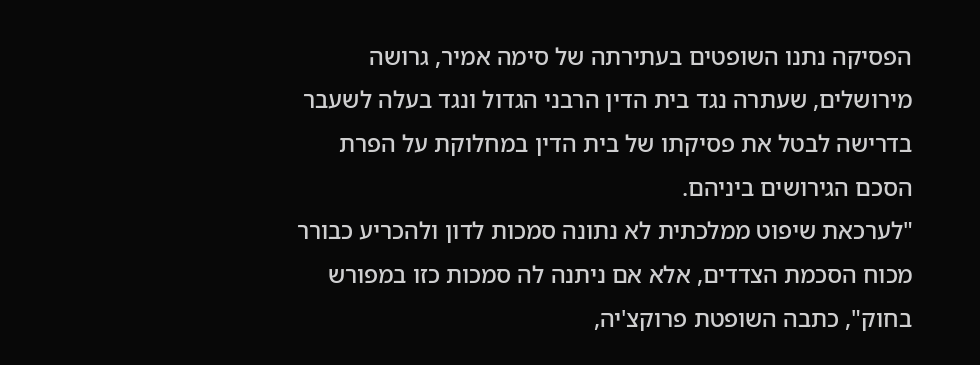הפסיקה נתנו השופטים בעתירתה של סימה אמיר, גרושה מירושלים, שעתרה נגד בית הדין הרבני הגדול ונגד בעלה לשעבר בדרישה לבטל את פסיקתו של בית הדין במחלוקת על הפרת הסכם הגירושים ביניהם.
"לערכאת שיפוט ממלכתית לא נתונה סמכות לדון ולהכריע כבורר מכוח הסכמת הצדדים, אלא אם ניתנה לה סמכות כזו במפורש בחוק", כתבה השופטת פרוקצ'יה,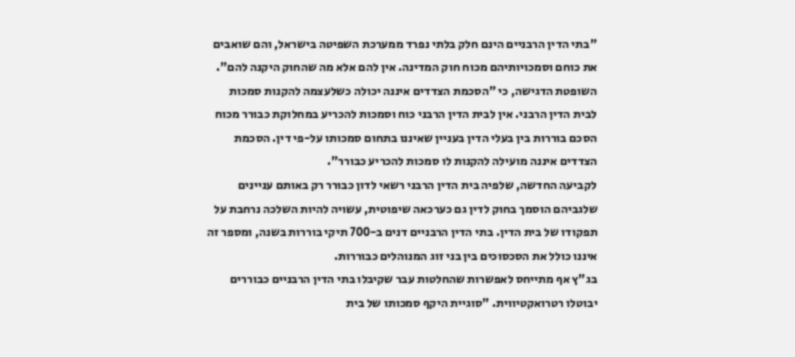"בתי הדין הרבניים הינם חלק בלתי נפרד ממערכת השפיטה בישראל, והם שואבים את כוחם וסמכויותיהם מכוח חוק המדינה. אין להם אלא מה שהחוק היקנה להם". השופטת הדגישה, כי "הסכמת הצדדים איננה יכולה כשלעצמה להקנות סמכות לבית הדין הרבני. אין לבית הדין הרבני כוח וסמכות להכריע במחלוקת כבורר מכוח הסכם בוררות בין בעלי הדין בעניין שאיננו בתחום סמכותו על-פי דין. הסכמת הצדדים איננה מועילה להקנות לו סמכות להכריע כבורר".
לקביעה החדשה, שלפיה בית הדין הרבני רשאי לדון כבורר רק באותם עניינים שלגביהם הוסמך בחוק לדין גם כערכאה שיפוטית, עשויה להיות השלכה נרחבת על תפקודו של בית הדין. בתי הדין הרבניים דנים ב-700 תיקי בוררות בשנה, ומספר זה איננו כולל את הסכסוכים בין בני זוג המנוהלים כבוררות.
בג"ץ אף מתייחס לאפשרות שהחלטות עבר שקיבלו בתי הדין הרבניים כבוררים יבוטלו רטרואקטיווית. "סוגיית היקף סמכותו של בית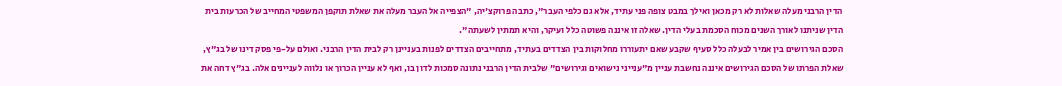הדין הרבני מעלה שאלות לא רק מכאן ואילך במבט צופה פני עתיד, אלא גם כלפי העבר", כתבה פרוקצ'יה, "הצפייה אל העבר מעלה את שאלת תוקפן המשפטי המחייב של הכרעות בית הדין שניתנו לאורך השנים מכוח הסכמת בעלי הדין. שאלה זו איננה פשוטה כלל ועיקר, והיא תמתין לשעתה".
הסכם הגירושים בין אמיר לבעלה כלל סעיף שקבע שאם יתעוררו מחלוקות בין הצדדים בעתיד, מתחייבים הצדדים לפנות בעניינן רק לבית הדין הרבני. ואולם על-פי פסק דינו של בג"ץ, שאלת הפרתו של הסכם הגירושים איננה נחשבת עניין מ"ענייני נישואים וגירושים" שלבית הדין הרבני נתונה סמכות לדון בו, ואף לא עניין הכרוך או נלווה לעניינים אלה. בג"ץ דחה את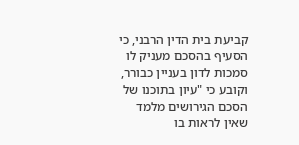קביעת בית הדין הרבני, כי הסעיף בהסכם מעניק לו סמכות לדון בעניין כבורר, וקובע כי "עיון בתוכנו של הסכם הגירושים מלמד שאין לראות בו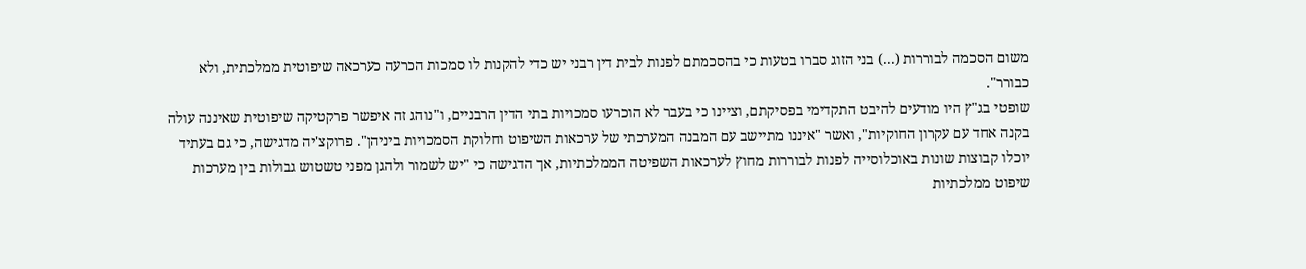משום הסכמה לבוררות (...) בני הזוג סברו בטעות כי בהסכמתם לפנות לבית דין רבני יש כדי להקנות לו סמכות הכרעה כערכאה שיפוטית ממלכתית, ולא כבורר".
שופטי בג"ץ היו מודעים להיבט התקדימי בפסיקתם, וציינו כי בעבר לא הוכרעו סמכויות בתי הדין הרבניים, ו"נוהג זה איפשר פרקטיקה שיפוטית שאיננה עולה בקנה אחד עם עקרון החוקיות", ואשר "איננו מתיישב עם המבנה המערכתי של ערכאות השיפוט וחלוקת הסמכויות ביניהן". פרוקצ'יה מדגישה, כי גם בעתיד יוכלו קבוצות שונות באוכלוסייה לפנות לבוררות מחוץ לערכאות השפיטה הממלכתיות, אך הדגישה כי "יש לשמור ולהגן מפני טשטוש גבולות בין מערכות שיפוט ממלכתיות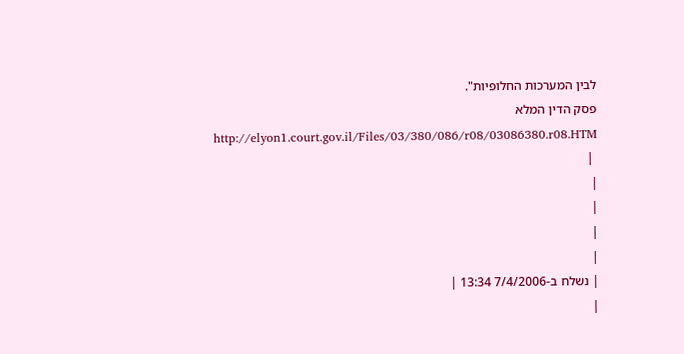לבין המערכות החלופיות".
פסק הדין המלא http://elyon1.court.gov.il/Files/03/380/086/r08/03086380.r08.HTM
 |
|
|
|
|
| נשלח ב-7/4/2006 13:34 |
|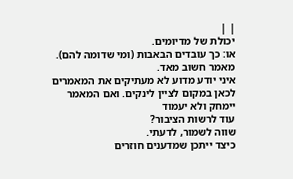| |
יכולת של מדיומים.
או: כך עובדים הבאבות (ומי שדומה להם).
מאמר חשוב מאד.
איני יודע מדוע לא מעתיקים את המאמרים לכאן במקום לציין לינקים. ואם המאמר יימחק ולא יעמוד
עוד לרשות הציבור?
שווה לשמור, לדעתי.
כיצד ייתכן שמדענים חוזרים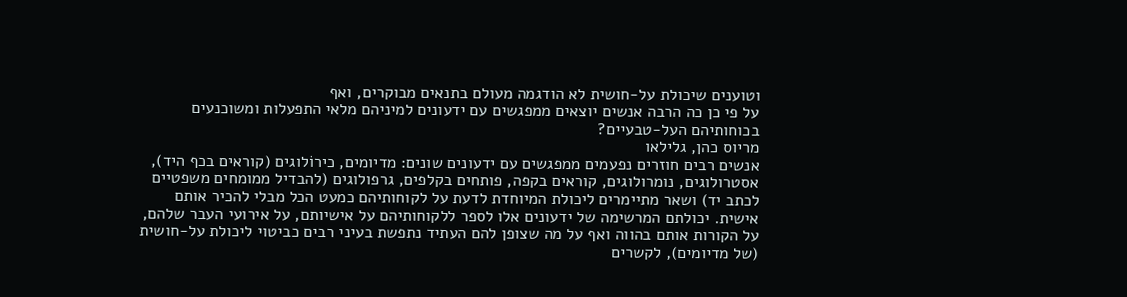וטוענים שיכולת על-חושית לא הודגמה מעולם בתנאים מבוקרים, ואף
על פי כן כה הרבה אנשים יוצאים ממפגשים עם ידעונים למיניהם מלאי התפעלות ומשוכנעים
בכוחותיהם העל-טבעיים?
מריוס כהן, גלילאו
אנשים רבים חוזרים נפעמים ממפגשים עם ידעונים שונים: מדיומים, כירוֹלוגים (קוראים בכף היד),
אסטרולוגים, נומרולוגים, קוראים בקפה, פותחים בקלפים, גרפולוגים (להבדיל ממומחים משפטיים
לכתב יד) ושאר מתיימרים ליכולת המיוחדת לדעת על לקוחותיהם כמעט הכל מבלי להכיר אותם
אישית. יכולתם המרשימה של ידעונים אלו לספר ללקוחותיהם על אישיותם, על אירועי העבר שלהם,
על הקורות אותם בהווה ואף על מה שצופן להם העתיד נתפשת בעיני רבים כביטוי ליכולת על-חושית
(של מדיומים), לקשרים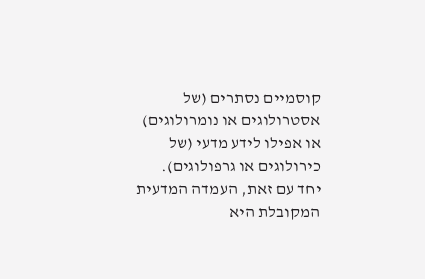קוסמיים נסתרים (של אסטרולוגים או נומרולוגים) או אפילו לידע מדעי (של
כירולוגים או גרפולוגים).
יחד עם זאת, העמדה המדעית המקובלת היא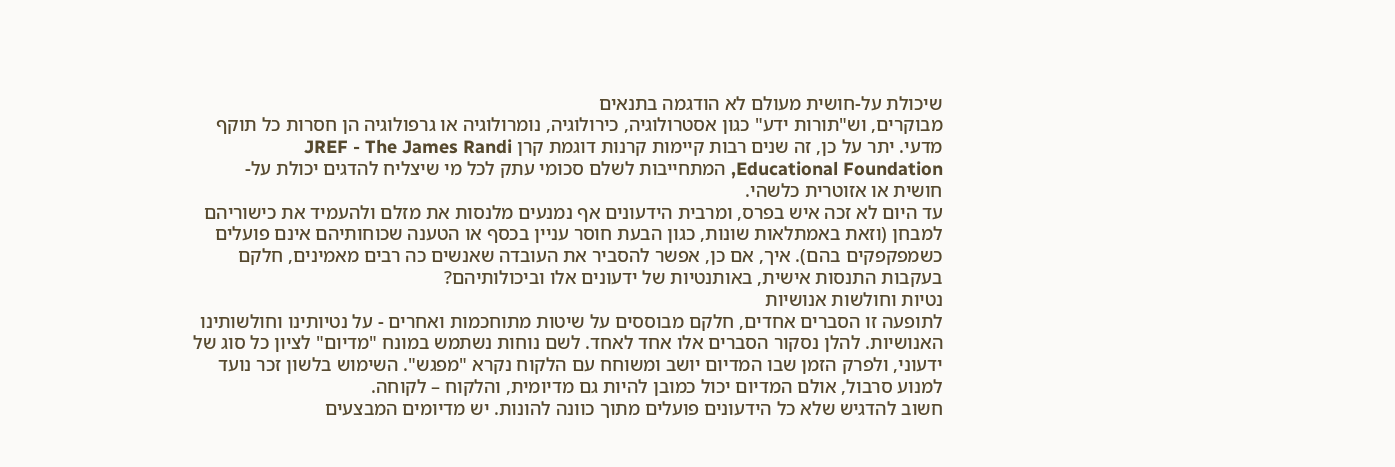שיכולת על-חושית מעולם לא הודגמה בתנאים
מבוקרים, וש"תורות ידע" כגון אסטרולוגיה, כירולוגיה, נומרולוגיה או גרפולוגיה הן חסרות כל תוקף
מדעי. יתר על כן, זה שנים רבות קיימות קרנות דוגמת קרן JREF - The James Randi
Educational Foundation, המתחייבות לשלם סכומי עתק לכל מי שיצליח להדגים יכולת על-
חושית או אזוטרית כלשהי.
עד היום לא זכה איש בפרס, ומרבית הידעונים אף נמנעים מלנסות את מזלם ולהעמיד את כישוריהם
למבחן (וזאת באמתלאות שונות, כגון הבעת חוסר עניין בכסף או הטענה שכוחותיהם אינם פועלים
כשמפקפקים בהם). איך, אם כן, אפשר להסביר את העובדה שאנשים כה רבים מאמינים, חלקם
בעקבות התנסות אישית, באותנטיות של ידעונים אלו וביכולותיהם?
נטיות וחולשות אנושיות
לתופעה זו הסברים אחדים, חלקם מבוססים על שיטות מתוחכמות ואחרים - על נטיותינו וחולשותינו
האנושיות. להלן נסקור הסברים אלו אחד לאחד. לשם נוחות נשתמש במונח "מדיום" לציון כל סוג של
ידעוני, ולפרק הזמן שבו המדיום יושב ומשוחח עם הלקוח נקרא "מפגש". השימוש בלשון זכר נועד
למנוע סרבול, אולם המדיום יכול כמובן להיות גם מדיומית, והלקוח – לקוחה.
חשוב להדגיש שלא כל הידעונים פועלים מתוך כוונה להונות. יש מדיומים המבצעים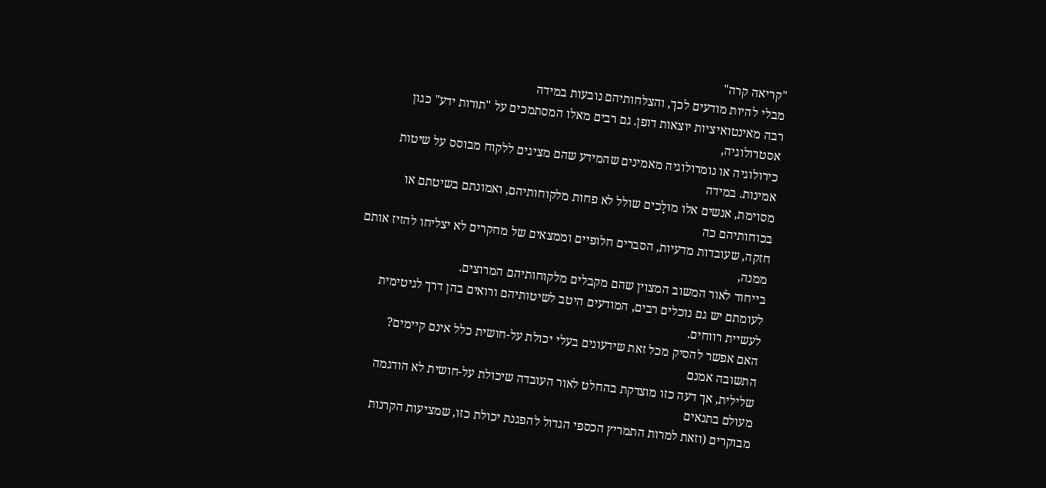"קריאה קרה"
מבלי להיות מודעים לכך, והצלחותיהם נובעות במידה
רבה מאינטואיציות יוצאות דופן. גם רבים מאלו המסתמכים על "תורות ידע" כגון אסטרולוגיה,
כירולוגיה או נומרולוגיה מאמינים שהמידע שהם מציגים ללקוח מבוסס על שיטות אמינות. במידה
מסוימת, אנשים אלו מוּלָכים שולל לא פחות מלקוחותיהם, ואמונתם בשיטתם או בכוחותיהם כה
חזקה, שעובדות מדעיות, הסברים חלופיים וממצאים של מחקרים לא יצליחו להזיז אותם ממנה,
בייחוד לאור המשוב המצוין שהם מקבלים מלקוחותיהם המרוצים.
לעומתם יש גם נוכלים רבים, המודעים היטב לשיטותיהם ורואים בהן דרך לגיטימית לעשיית רווחים.
האם אפשר להסיק מכל זאת שידעונים בעלי יכולת על-חושית כלל אינם קיימים? התשובה אמנם
שלילית, אך דעה כזו מוצדקת בהחלט לאור העובדה שיכולת על-חושית לא הודגמה מעולם בתנאים
מבוקרים (וזאת למרות התמריץ הכספי הגדול להפגנת יכולת כזו, שמציעות הקרנות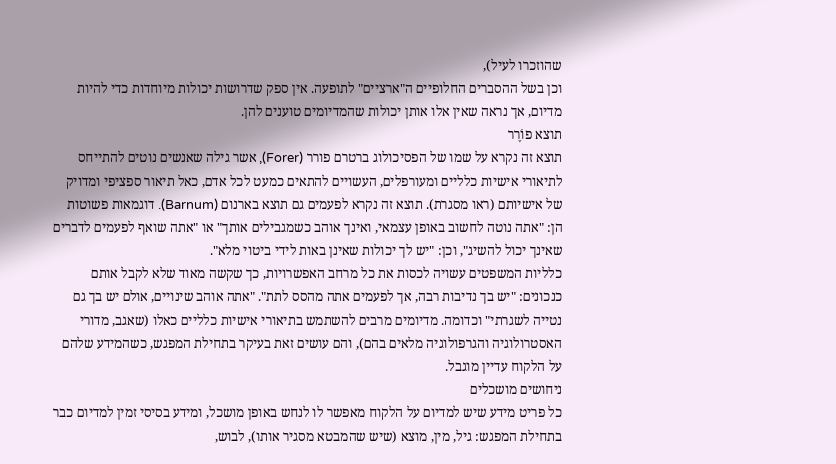שהוזכרו לעיל),
וכן בשל ההסברים החלופיים ה"ארציים" לתופעה. אין ספק שדרושות יכולות מיוחדות כדי להיות
מדיום, אך נראה שאין אלו אותן יכולות שהמדיומים טוענים להן.
תוצא פוֹרֶר
תוצא זה נקרא על שמו של הפסיכולוג ברטרם פורר (Forer), אשר גילה שאנשים נוטים להתייחס
לתיאורי אישיות כלליים ומעורפלים, העשויים להתאים כמעט לכל אדם, כאל תיאור ספציפי ומדויק
של אישיותם (ראו מסגרת). תוצא זה נקרא לפעמים גם תוצא בארנום (Barnum). דוגמאות פשוטות
הן: "אתה נוטה לחשוב באופן עצמאי, ואינך אוהב כשמגבילים אותך" או "אתה שואף לפעמים לדברים
שאינך יכול להשיג", וכן: "יש לך יכולות שאינן באות לידי ביטוי מלא".
כלליות המשפטים עשויה לכסות את כל מרחב האפשרויות, כך שקשה מאוד שלא לקבל אותם
כנכונים: "יש בך נדיבות רבה, אך לפעמים אתה מהסס לתת". "אתה אוהב שינויים, אולם יש בך גם
נטייה לשגרתי" וכדומה. מדיומים מרבים להשתמש בתיאורי אישיות כלליים כאלו (שאגב, מדורי
האסטרולוגיה והגרפולוגיה מלאים בהם), והם עושים זאת בעיקר בתחילת המפגש, כשהמידע שלהם
על הלקוח עדיין מוגבל.
ניחושים מושכלים
כל פריט מידע שיש למדיום על הלקוח מאפשר לו לנחש באופן מושכל, ומידע בסיסי זמין למדיום כבר
בתחילת המפגש: גיל, מין, מוצא (שיש שהמבטא מסגיר אותו), לבוש,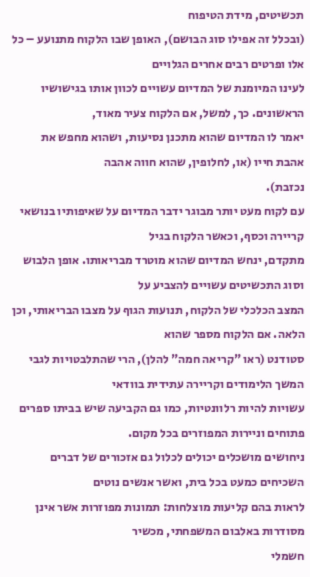תכשיטים, מידת הטיפוח
(ובכלל זה אפילו סוג הבושם), האופן שבו הלקוח מתנועע – כל אלו ופרטים רבים אחרים הגלויים
לעינו המיומנת של המדיום עשויים לכוון אותו בגישושיו הראשונים. כך, למשל, אם הלקוח צעיר מאוד,
יאמר לו המדיום שהוא מתכנן נסיעות, ושהוא מחפש את אהבת חייו (או, לחלופין, שהוא חווה אהבה
נכזבת).
עם לקוח מעט יותר מבוגר ידבר המדיום על שאיפותיו בנושאי קריירה וכסף, וכאשר הלקוח בגיל
מתקדם, ינחש המדיום שהוא מוטרד מבריאותו. אופן הלבוש וסוג התכשיטים עשויים להצביע על
המצב הכלכלי של הלקוח, תנועות הגוף על מצבו הבריאותי, וכן הלאה. אם הלקוח מספר שהוא
סטודנט (ראו "קריאה חמה" להלן), הרי שהתלבטויות לגבי המשך הלימודים וקריירה עתידית בוודאי
עשויות להיות רלוונטיות, כמו גם הקביעה שיש בביתו ספרים פתוחים וניירות המפוזרים בכל מקום.
ניחושים מושכלים יכולים לכלול גם אזכורים של דברים השכיחים כמעט בכל בית, ואשר אנשים נוטים
לראות בהם קליעות מוצלחות: תמונות מפוזרות אשר אינן מסודרות באלבום המשפחתי, מכשיר
חשמלי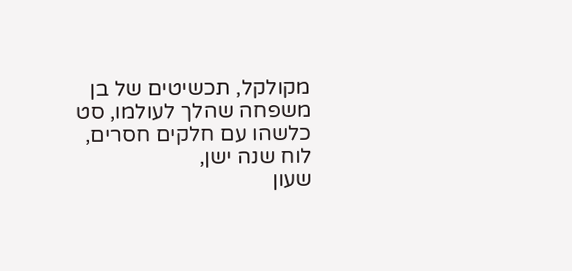מקולקל, תכשיטים של בן משפחה שהלך לעולמו, סט כלשהו עם חלקים חסרים, לוח שנה ישן,
שעון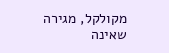מקולקל, מגירה שאינה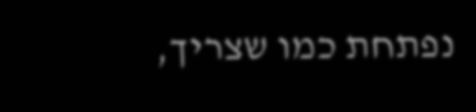נפתחת כמו שצריך,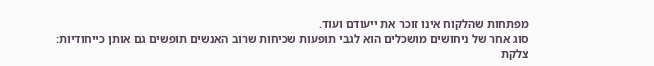מפתחות שהלקוח אינו זוכר את ייעודם ועוד.
סוג אחר של ניחושים מושכלים הוא לגבי תופעות שכיחות שרוב האנשים תופשים גם אותן כייחודיות:
צלקת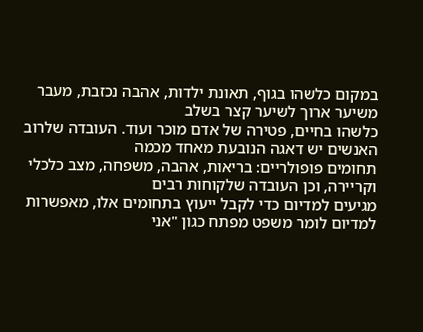במקום כלשהו בגוף, תאונת ילדות, אהבה נכזבת, מעבר משיער ארוך לשיער קצר בשלב
כלשהו בחיים, פטירה של אדם מוכר ועוד. העובדה שלרוב האנשים יש דאגה הנובעת מאחד מכמה
תחומים פופולריים: בריאות, אהבה, משפחה, מצב כלכלי וקריירה, וכן העובדה שלקוחות רבים
מגיעים למדיום כדי לקבל ייעוץ בתחומים אלו, מאפשרות למדיום לומר משפט מפתח כגון "אני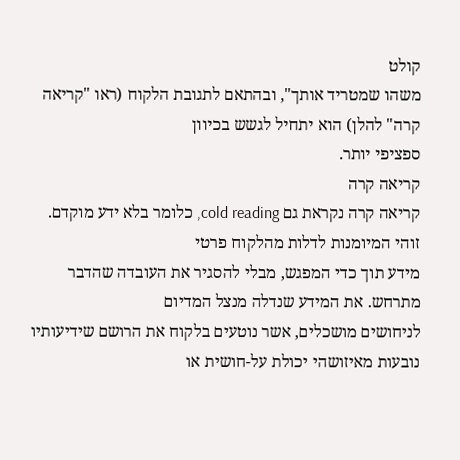קולט
משהו שמטריד אותך", ובהתאם לתגובת הלקוח (ראו "קריאה קרה" להלן) הוא יתחיל לגשש בכיוון
ספציפי יותר.
קריאה קרה
קריאה קרה נקראת גם cold reading, כלומר בלא ידע מוקדם. זוהי המיומנות לדלות מהלקוח פרטי
מידע תוך כדי המפגש, מבלי להסגיר את העובדה שהדבר מתרחש. את המידע שנדלה מנצל המדיום
לניחושים מושכלים, אשר נוטעים בלקוח את הרושם שידיעותיו נובעות מאיזושהי יכולת על-חושית או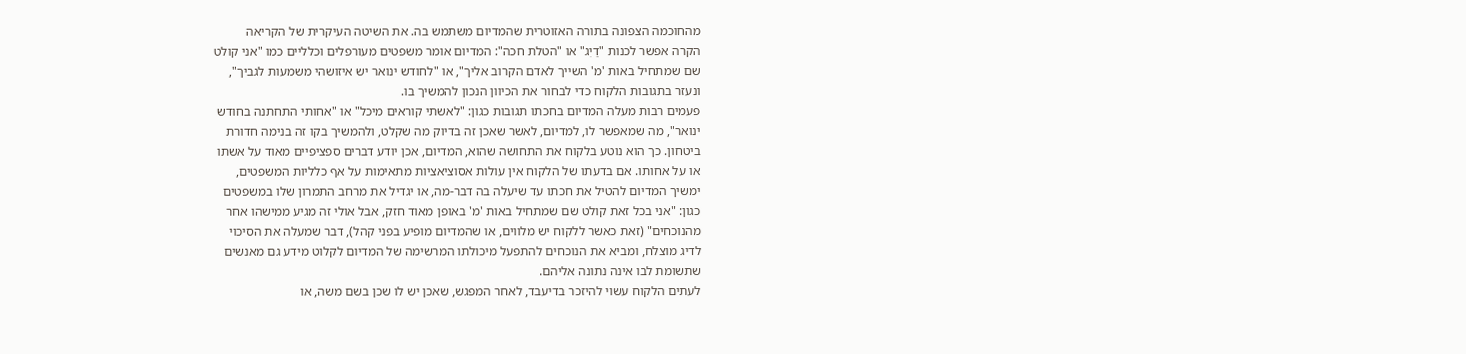מהחוכמה הצפונה בתורה האזוטרית שהמדיום משתמש בה. את השיטה העיקרית של הקריאה
הקרה אפשר לכנות "דַיִג" או "הטלת חכה": המדיום אומר משפטים מעורפלים וכלליים כמו "אני קולט
שם שמתחיל באות 'מ' השייך לאדם הקרוב אליך", או "לחודש ינואר יש איזושהי משמעות לגביך",
ונעזר בתגובות הלקוח כדי לבחור את הכיוון הנכון להמשיך בו.
פעמים רבות מעלה המדיום בחכתו תגובות כגון: "לאשתי קוראים מיכל" או "אחותי התחתנה בחודש
ינואר", מה שמאפשר לו, למדיום, לאשר שאכן זה בדיוק מה שקלט, ולהמשיך בקו זה בנימה חדורת
ביטחון. כך הוא נוטע בלקוח את התחושה שהוא, המדיום, אכן יודע דברים ספציפיים מאוד על אשתו
או על אחותו. אם בדעתו של הלקוח אין עולות אסוציאציות מתאימות על אף כלליות המשפטים,
ימשיך המדיום להטיל את חכתו עד שיעלה בה דבר-מה, או יגדיל את מרחב התמרון שלו במשפטים
כגון: "אני בכל זאת קולט שם שמתחיל באות 'מ' באופן מאוד חזק, אבל אולי זה מגיע ממישהו אחר
מהנוכחים" (זאת כאשר ללקוח יש מלווים, או שהמדיום מופיע בפני קהל), דבר שמעלה את הסיכוי
לדיג מוצלח, ומביא את הנוכחים להתפעל מיכולתו המרשימה של המדיום לקלוט מידע גם מאנשים
שתשומת לבו אינה נתונה אליהם.
לעתים הלקוח עשוי להיזכר בדיעבד, לאחר המפגש, שאכן יש לו שכן בשם משה, או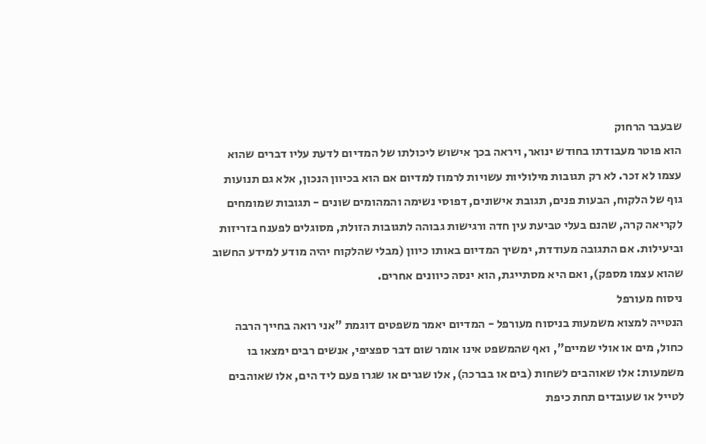שבעבר הרחוק
הוא פוטר מעבודתו בחודש ינואר, ויראה בכך אישוש ליכולתו של המדיום לדעת עליו דברים שהוא
עצמו לא זכר. לא רק תגובות מילוליות עשויות לרמוז למדיום אם הוא בכיוון הנכון, אלא גם תנועות
גוף של הלקוח, הבעות פנים, תגובת אישונים, דפוסי נשימה והמהומים שונים - תגובות שמומחים
לקריאה קרה, שהנם בעלי טביעת עין חדה ורגישות גבוהה לתגובות הזולת, מסוגלים לפענח בזריזות
וביעילות. אם התגובה מעודדת, ימשיך המדיום באותו כיוון (מבלי שהלקוח יהיה מודע למידע החשוב
שהוא עצמו מספק), ואם היא מסתייגת, הוא ינסה כיוונים אחרים.
ניסוח מעורפל
הנטייה למצוא משמעות בניסוח מעורפל - המדיום יאמר משפטים דוגמת "אני רואה בחייך הרבה
כחול, מים או אולי שמיים", ואף שהמשפט אינו אומר שום דבר ספציפי, אנשים רבים ימצאו בו
משמעות: אלו שאוהבים לשחות (בים או בברכה), אלו שגרים או שגרו פעם ליד הים, אלו שאוהבים
לטייל או שעובדים תחת כיפת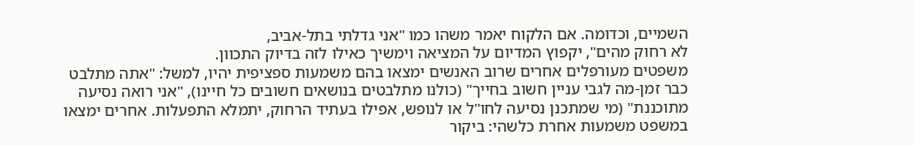השמיים, וכדומה. אם הלקוח יאמר משהו כמו "אני גדלתי בתל-אביב,
לא רחוק מהים", יקפוץ המדיום על המציאה וימשיך כאילו לזה בדיוק התכוון.
משפטים מעורפלים אחרים שרוב האנשים ימצאו בהם משמעות ספציפית יהיו, למשל: "אתה מתלבט
כבר זמן-מה לגבי עניין חשוב בחייך" (כולנו מתלבטים בנושאים חשובים כל חיינו), "אני רואה נסיעה
מתוכננת" (מי שמתכנן נסיעה לחו"ל או לנופש, אפילו בעתיד הרחוק, יתמלא התפעלות. אחרים ימצאו
במשפט משמעות אחרת כלשהי: ביקור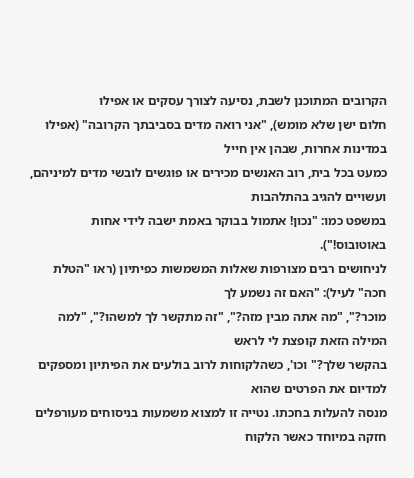הקרובים המתוכנן לשבת, נסיעה לצורך עסקים או אפילו
חלום ישן שלא מומש), "אני רואה מדים בסביבתך הקרובה" (אפילו במדינות אחרות, שבהן אין חייל
כמעט בכל בית, רוב האנשים מכירים או פוגשים לובשי מדים למיניהם, ועשויים להגיב בהתלהבות
במשפט כמו: "נכון! אתמול בבוקר באמת ישבה לידי אחות באוטובוס!").
לניחושים רבים מצורפות שאלות המשמשות כפיתיון (ראו "הטלת חכה" לעיל): "האם זה נשמע לך
מוכר?", "מה אתה מבין מזה?", "זה מתקשר לך למשהו?", "למה המילה הזאת קופצת לי לראש
בהקשר שלך?" וכו', כשהלקוחות לרוב בולעים את הפיתיון ומספקים למדיום את הפרטים שהוא
מנסה להעלות בחכתו. נטייה זו למצוא משמעות בניסוחים מעורפלים חזקה במיוחד כאשר הלקוח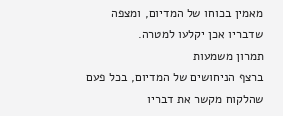מאמין בכוחו של המדיום, ומצפה שדבריו אכן יקלעו למטרה.
תמרון משמעות
ברצף הניחושים של המדיום, בכל פעם שהלקוח מקשר את דבריו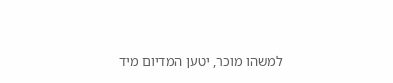למשהו מוכר, יטען המדיום מיד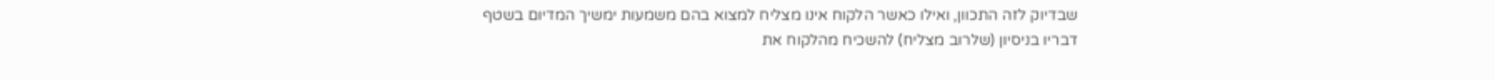שבדיוק לזה התכוון, ואילו כאשר הלקוח אינו מצליח למצוא בהם משמעות ימשיך המדיום בשטף
דבריו בניסיון (שלרוב מצליח) להשכיח מהלקוח את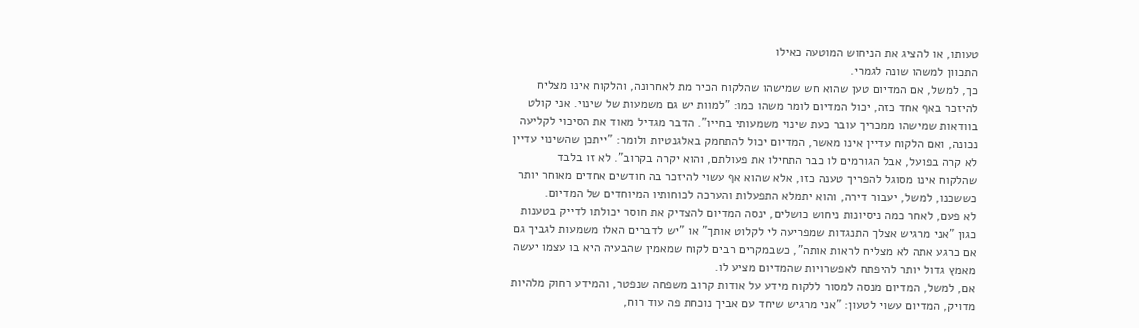טעותו, או להציג את הניחוש המוטעה כאילו
התכוון למשהו שונה לגמרי.
כך, למשל, אם המדיום טען שהוא חש שמישהו שהלקוח הכיר מת לאחרונה, והלקוח אינו מצליח
להיזכר באף אחד כזה, יכול המדיום לומר משהו כמו: "למוות יש גם משמעות של שינוי. אני קולט
בוודאות שמישהו ממכריך עובר כעת שינוי משמעותי בחייו". הדבר מגדיל מאוד את הסיכוי לקליעה
נכונה, ואם הלקוח עדיין אינו מאשר, המדיום יכול להתחמק באלגנטיות ולומר: "ייתכן שהשינוי עדיין
לא קרה בפועל, אבל הגורמים לו כבר התחילו את פעולתם, והוא יקרה בקרוב". לא זו בלבד
שהלקוח אינו מסוגל להפריך טענה כזו, אלא שהוא אף עשוי להיזכר בה חודשים אחדים מאוחר יותר
כששכנו, למשל, יעבור דירה, והוא יתמלא התפעלות והערכה לכוחותיו המיוחדים של המדיום.
לא פעם, לאחר כמה ניסיונות ניחוש כושלים, ינסה המדיום להצדיק את חוסר יכולתו לדייק בטענות
כגון "אני מרגיש אצלך התנגדות שמפריעה לי לקלוט אותך" או "יש לדברים האלו משמעות לגביך גם
אם כרגע אתה לא מצליח לראות אותה", כשבמקרים רבים לקוח שמאמין שהבעיה היא בו עצמו יעשה
מאמץ גדול יותר להיפתח לאפשרויות שהמדיום מציע לו.
אם, למשל, המדיום מנסה למסור ללקוח מידע על אודות קרוב משפחה שנפטר, והמידע רחוק מלהיות
מדויק, המדיום עשוי לטעון: "אני מרגיש שיחד עם אביך נוכחת פה עוד רוח,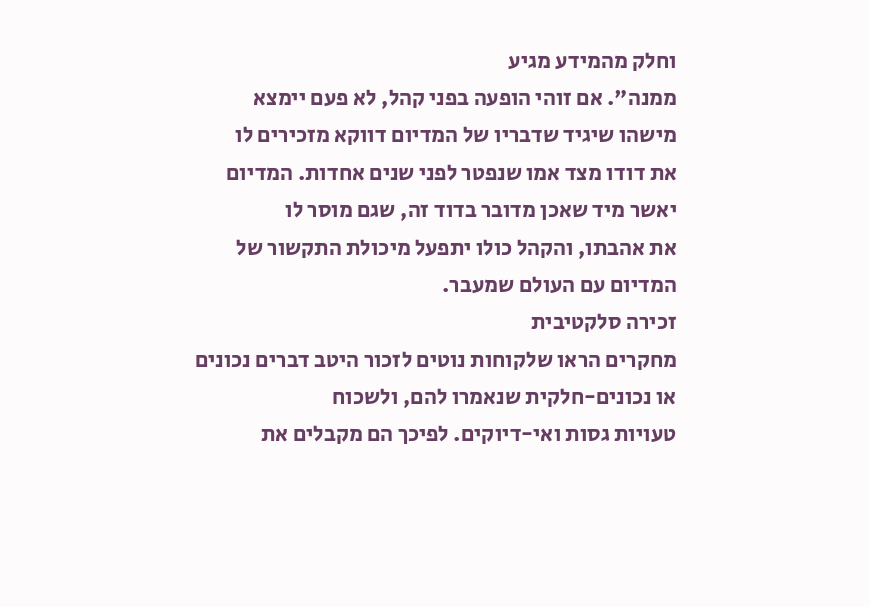וחלק מהמידע מגיע
ממנה". אם זוהי הופעה בפני קהל, לא פעם יימצא מישהו שיגיד שדבריו של המדיום דווקא מזכירים לו
את דודו מצד אמו שנפטר לפני שנים אחדות. המדיום יאשר מיד שאכן מדובר בדוד זה, שגם מוסר לו
את אהבתו, והקהל כולו יתפעל מיכולת התקשור של המדיום עם העולם שמעבר.
זכירה סלקטיבית
מחקרים הראו שלקוחות נוטים לזכור היטב דברים נכונים או נכונים-חלקית שנאמרו להם, ולשכוח
טעויות גסות ואי-דיוקים. לפיכך הם מקבלים את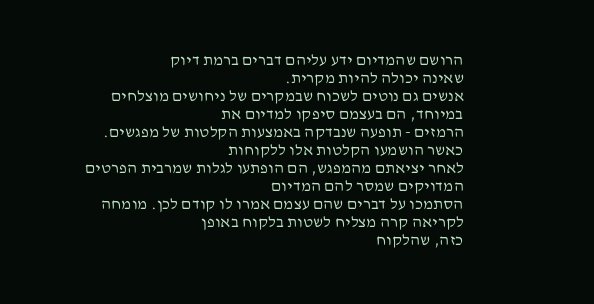הרושם שהמדיום ידע עליהם דברים ברמת דיוק
שאינה יכולה להיות מקרית.
אנשים גם נוטים לשכוח שבמקרים של ניחושים מוצלחים במיוחד, הם בעצמם סיפקו למדיום את
הרמזים - תופעה שנבדקה באמצעות הקלטות של מפגשים. כאשר הושמעו הקלטות אלו ללקוחות
לאחר יציאתם מהמפגש, הם הופתעו לגלות שמרבית הפרטים המדויקים שמסר להם המדיום
הסתמכו על דברים שהם עצמם אמרו לו קודם לכן. מומחה לקריאה קרה מצליח לשטות בלקוח באופן
כזה, שהלקוח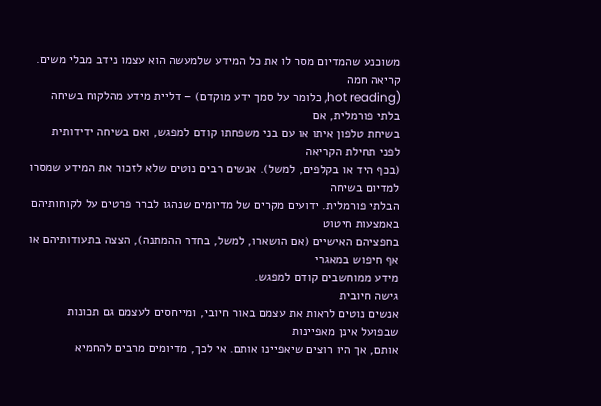משוכנע שהמדיום מסר לו את כל המידע שלמעשה הוא עצמו נידב מבלי משים.
קריאה חמה
(hot reading, כלומר על סמך ידע מוקדם) – דליית מידע מהלקוח בשיחה בלתי פורמלית, אם
בשיחת טלפון איתו או עם בני משפחתו קודם למפגש, ואם בשיחה ידידותית לפני תחילת הקריאה
(בכף היד או בקלפים, למשל). אנשים רבים נוטים שלא לזכור את המידע שמסרו למדיום בשיחה
הבלתי פורמלית. ידועים מקרים של מדיומים שנהגו לברר פרטים על לקוחותיהם באמצעות חיטוט
בחפציהם האישיים (אם הושארו, למשל, בחדר ההמתנה), הצצה בתעודותיהם או אף חיפוש במאגרי
מידע ממוחשבים קודם למפגש.
גישה חיובית
אנשים נוטים לראות את עצמם באור חיובי, ומייחסים לעצמם גם תכונות שבפועל אינן מאפיינות
אותם, אך היו רוצים שיאפיינו אותם. אי לכך, מדיומים מרבים להחמיא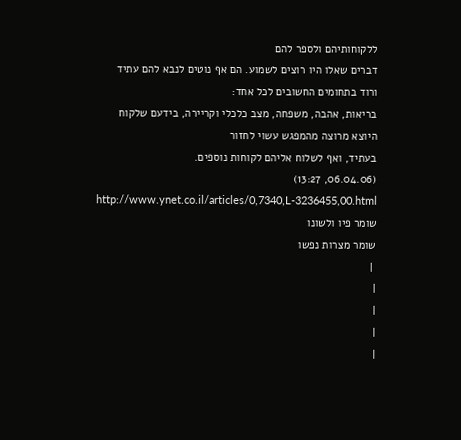ללקוחותיהם ולספר להם
דברים שאלו היו רוצים לשמוע. הם אף נוטים לנבא להם עתיד ורוד בתחומים החשובים לכל אחד:
בריאות, אהבה, משפחה, מצב כלכלי וקריירה, בידעם שלקוח היוצא מרוצה מהמפגש עשוי לחזור
בעתיד, ואף לשלוח אליהם לקוחות נוספים.
(06.04.06, 13:27)
http://www.ynet.co.il/articles/0,7340,L-3236455,00.html
שומר פיו ולשונו
שומר מצרות נפשו
 |
|
|
|
|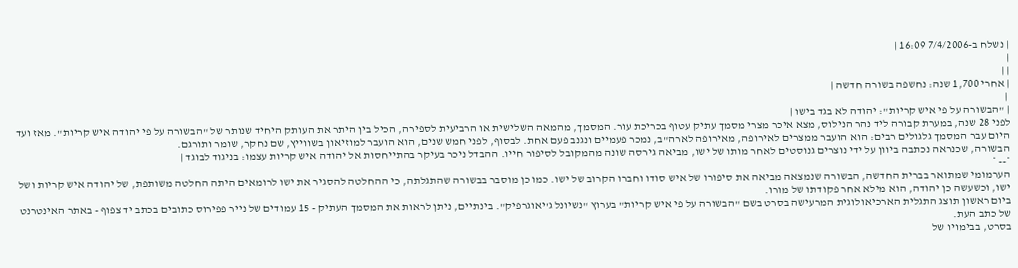| נשלח ב-7/4/2006 16:09 |
|
| |
| אחרי 1,700 שנה: נחשפה בשורה חדשה |
 |
| "הבשורה על פי איש קריות": יהודה לא בגד בישו |
לפני 28 שנה, במערת קבורה ליד נהר הנילוס, מצא איכר מצרי מסמך עתיק עטוף בכריכת עור. המסמך, מהמאה השלישית או הרביעית לספירה, הכיל בין היתר את העותק היחיד שנותר של "הבשורה על פי יהודה איש קריות". מאז ועד היום עבר המסמך גלגולים רבים: הוא הועבר ממצרים לאירופה, מאירופה לארה"ב, נמכר פעמיים ונגנב פעם אחת. לבסוף, לפני חמש שנים, הוא הועבר למוזיאון בשווייץ, שם נחקר, שומר ותורגם.
הבשורה, שכנראה נכתבה ביוון על ידי נוצרים גנוסטים לאחר מותו של ישו, מביאה גירסה שונה מהמקובל לסיפור חייו. ההבדל ניכר בעיקר בהתייחסות אל יהודה איש קריות עצמו: בניגוד לבוגד |
*-- *
הערמומי שמתואר בברית החדשה, הבשורה שנמצאה מביאה את סיפורו של איש סודו וחברו הקרוב של ישו. כמו כן מוסבר בבשורה שהתגלתה, כי ההחלטה להסגיר את ישו לרומאים היתה החלטה משותפת, של יהודה איש קריות ושל ישו, וכשעשה כן יהודה, הוא מילא אחר פקודתו של מורו.
ביום ראשון תוצג התגלית הארכיאולוגית המרעישה בסרט בשם "הבשורה על פי איש קריות" בערוץ "נשיונל ג'יאוגרפיק". בינתיים, ניתן לראות את המסמך העתיק - 15 עמודים של נייר פפירוס כתובים בכתב יד צפוף - באתר האינטרנט של כתב העת.
בסרט, בבימויו של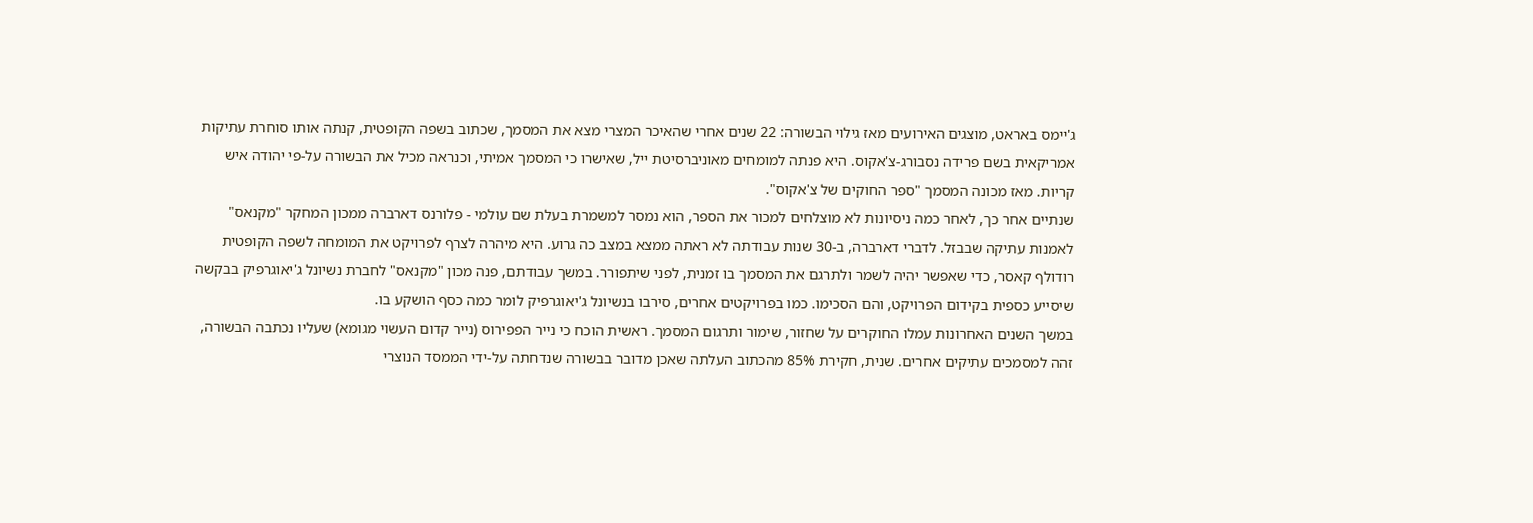ג'יימס באראט, מוצגים האירועים מאז גילוי הבשורה: 22 שנים אחרי שהאיכר המצרי מצא את המסמך, שכתוב בשפה הקופטית, קנתה אותו סוחרת עתיקות אמריקאית בשם פרידה נסבורג-צ'אקוס. היא פנתה למומחים מאוניברסיטת ייל, שאישרו כי המסמך אמיתי, וכנראה מכיל את הבשורה על-פי יהודה איש קריות. מאז מכונה המסמך "ספר החוקים של צ'אקוס".
שנתיים אחר כך, לאחר כמה ניסיונות לא מוצלחים למכור את הספר, הוא נמסר למשמרת בעלת שם עולמי - פלורנס דארברה ממכון המחקר "מקנאס" לאמנות עתיקה שבבזל. לדברי דארברה, ב-30 שנות עבודתה לא ראתה ממצא במצב כה גרוע. היא מיהרה לצרף לפרויקט את המומחה לשפה הקופטית רודולף קאסר, כדי שאפשר יהיה לשמר ולתרגם את המסמך בו זמנית, לפני שיתפורר. במשך עבודתם, פנה מכון "מקנאס" לחברת נשיונל ג'יאוגרפיק בבקשה שיסייע כספית בקידום הפרויקט, והם הסכימו. כמו בפרויקטים אחרים, סירבו בנשיונל ג'יאוגרפיק לומר כמה כסף הושקע בו.
במשך השנים האחרונות עמלו החוקרים על שחזור, שימור ותרגום המסמך. ראשית הוכח כי נייר הפפירוס (נייר קדום העשוי מגומא) שעליו נכתבה הבשורה, זהה למסמכים עתיקים אחרים. שנית, חקירת 85% מהכתוב העלתה שאכן מדובר בבשורה שנדחתה על-ידי הממסד הנוצרי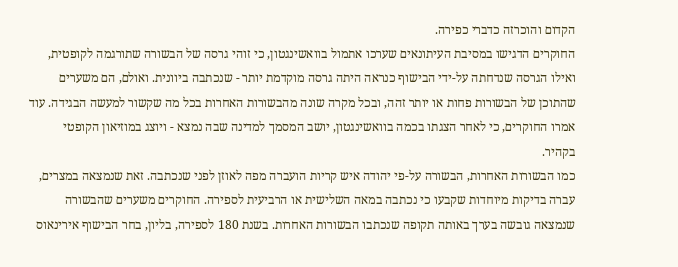הקדום והוכרזה כדברי כפירה.
החוקרים הדגישו במסיבת העיתונאים שערכו אתמול בוואשינגטון, כי זוהי גרסה של הבשורה שתורגמה לקופטית, ואילו הגרסה שנדחתה על-ידי הבישוף כנראה היתה גרסה מוקדמת יותר - שנכתבה ביוונית. ואולם, הם משערים שהתוכן של הבשורות פחות או יותר זהה, ובכל מקרה שונה מהבשורות האחרות בכל מה שקשור למעשה הבגידה. עוד אמרו החוקרים, כי לאחר הצגתו בכמה בוואשינגטון, יושב המסמך למדינה שבה נמצא - ויוצג במוזיאון הקופטי בקהיר.
כמו הבשורות האחרות, הבשורה על-פי יהודה איש קריות הועברה מפה לאוזן לפני שנכתבה. זאת שנמצאה במצרים, עברה בדיקות מיוחדות שקבעו כי נכתבה במאה השלישית או הרביעית לספירה. החוקרים משערים שהבשורה שנמצאה גובשה בערך באותה תקופה שנכתבו הבשורות האחרות. בשנת 180 לספירה, בליון, בחר הבישוף אירינאוס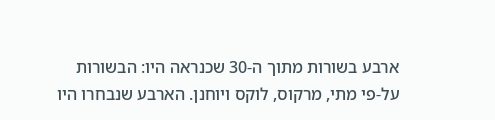ארבע בשורות מתוך ה-30 שכנראה היו: הבשורות על-פי מתי, מרקוס, לוקס ויוחנן. הארבע שנבחרו היו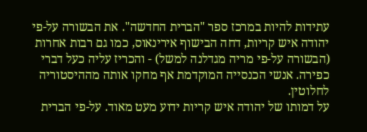עתידות להיות במרכז ספר "הברית החדשה". את הבשורה על-פי יהודה איש קריות, דחה הבישוף אירינאוס, כמו גם רבות אחרות (הבשורה על-פי מריה מגדלנה למשל) - והכריז עליה כעל דברי כפירה. אנשי הכנסייה המוקדמת אף מחקו אותה מההיסטוריה לחלוטין.
על דמותו של יהודה איש קריות ידוע מעט מאוד. על-פי הברית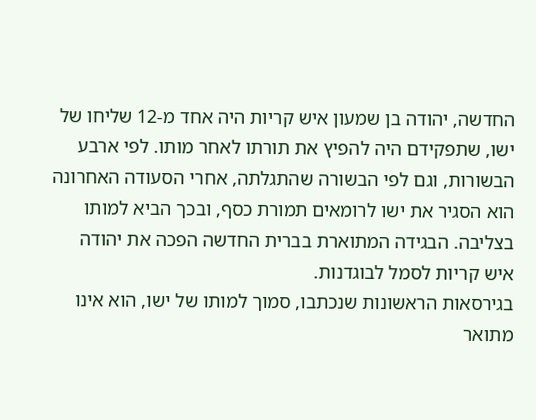החדשה, יהודה בן שמעון איש קריות היה אחד מ-12 שליחו של ישו, שתפקידם היה להפיץ את תורתו לאחר מותו. לפי ארבע הבשורות, וגם לפי הבשורה שהתגלתה, אחרי הסעודה האחרונה הוא הסגיר את ישו לרומאים תמורת כסף, ובכך הביא למותו בצליבה. הבגידה המתוארת בברית החדשה הפכה את יהודה איש קריות לסמל לבוגדנות.
בגירסאות הראשונות שנכתבו, סמוך למותו של ישו, הוא אינו מתואר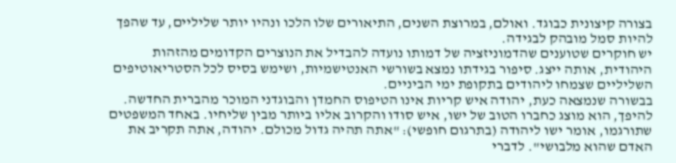בצורה קיצונית כבוגד. ואולם, במרוצת השנים, התיאורים שלו הלכו ונהיו יותר שליליים, עד שהפך להיות סמל מובהק לבגידה.
יש חוקרים שטוענים שהדמוניזציה של דמותו נועדה להבדיל את הנוצרים הקדומים מהזהות היהודית, אותה ייצג. סיפור בגידתו נמצא בשורשי האנטישמיות, ושימש בסיס לכל הסטריאוטיפים השליליים שצמחו ליהודים בתקופת ימי הביניים.
בבשורה שנמצאה כעת, יהודה איש קריות אינו הטיפוס החמדן והבוגדני המוכר מהברית החדשה. להיפך, הוא מוצג כחברו הטוב של ישו, איש סודו והקרוב אליו ביותר מבין שליחיו. באחד המשפטים שתורגמו, אומר ישו ליהודה (בתרגום חופשי): "אתה תהיה גדול מכולם. יהודה, אתה תקריב את האדם שהוא מלבושי". לדברי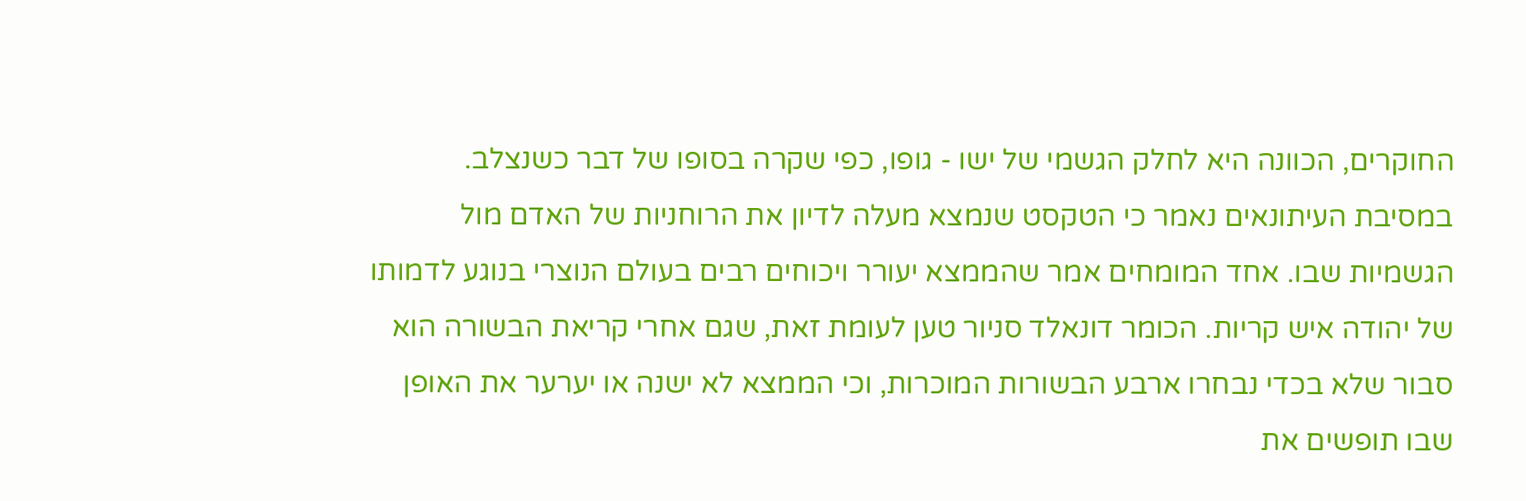החוקרים, הכוונה היא לחלק הגשמי של ישו - גופו, כפי שקרה בסופו של דבר כשנצלב.
במסיבת העיתונאים נאמר כי הטקסט שנמצא מעלה לדיון את הרוחניות של האדם מול הגשמיות שבו. אחד המומחים אמר שהממצא יעורר ויכוחים רבים בעולם הנוצרי בנוגע לדמותו של יהודה איש קריות. הכומר דונאלד סניור טען לעומת זאת, שגם אחרי קריאת הבשורה הוא סבור שלא בכדי נבחרו ארבע הבשורות המוכרות, וכי הממצא לא ישנה או יערער את האופן שבו תופשים את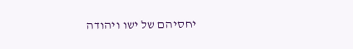יחסיהם של ישו ויהודה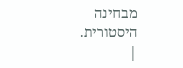מבחינה היסטורית.
|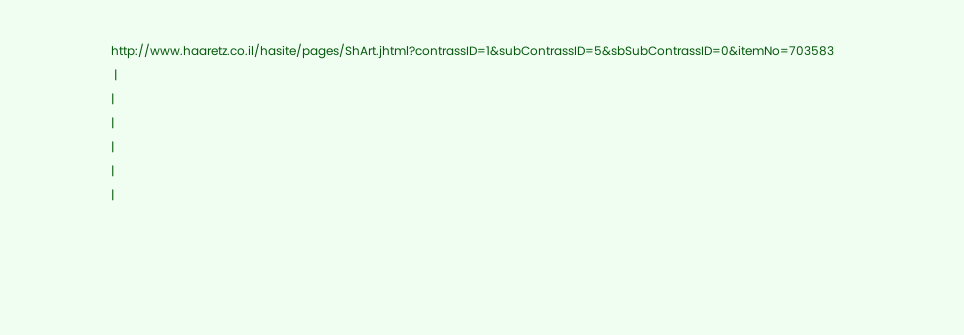http://www.haaretz.co.il/hasite/pages/ShArt.jhtml?contrassID=1&subContrassID=5&sbSubContrassID=0&itemNo=703583
 |
|
|
|
|
|